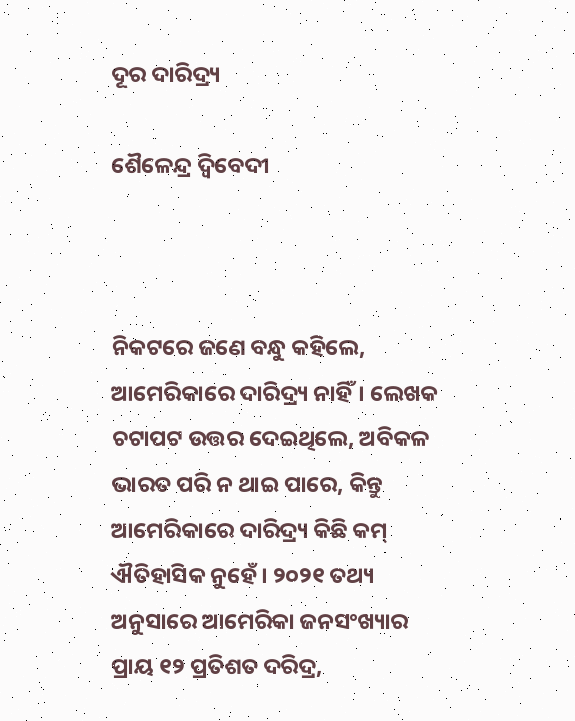ଦୂର ଦାରିଦ୍ର୍ୟ

ଶୈଳେନ୍ଦ୍ର ଦ୍ୱିବେଦୀ



ନିକଟରେ ଜଣେ ବନ୍ଧୁ କହିଲେ, ଆମେରିକାରେ ଦାରିଦ୍ର୍ୟ ନାହିଁ। ଲେଖକ ଚଟାପଟ ଉତ୍ତର ଦେଇଥିଲେ, ଅବିକଳ ଭାରତ ପରି ନ ଥାଇ ପାରେ, କିନ୍ତୁ ଆମେରିକାରେ ଦାରିଦ୍ର୍ୟ କିଛି କମ୍‌ ଐତିହାସିକ ନୁହେଁ। ୨୦୨୧ ତଥ୍ୟ ଅନୁସାରେ ଆମେରିକା ଜନସଂଖ୍ୟାର ପ୍ରାୟ ୧୨ ପ୍ରତିଶତ ଦରିଦ୍ର,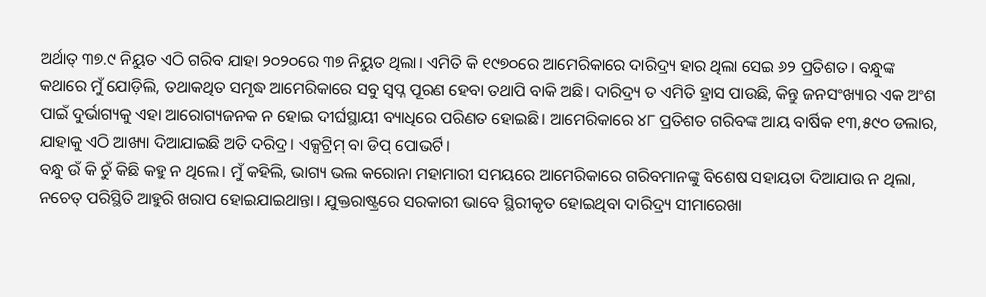ଅର୍ଥାତ୍‌ ୩୭.୯ ନିୟୁତ ଏଠି ଗରିବ ଯାହା ୨୦୨୦ରେ ୩୭ ନିୟୁତ ଥିଲା। ଏମିତି କି ୧୯୭୦ରେ ଆମେରିକାରେ ଦାରିଦ୍ର୍ୟ ହାର ଥିଲା ସେଇ ୬୨ ପ୍ରତିଶତ। ବନ୍ଧୁଙ୍କ କଥାରେ ମୁଁ ଯୋଡ଼ିଲି, ତଥାକଥିତ ସମୃଦ୍ଧ ଆମେରିକାରେ ସବୁ ସ୍ବପ୍ନ ପୂରଣ ହେବା ତଥାପି ବାକି ଅଛି। ଦାରିଦ୍ର୍ୟ ତ ଏମିତି ହ୍ରାସ ପାଉଛି, କିନ୍ତୁ ଜନସଂଖ୍ୟାର ଏକ ଅଂଶ ପାଇଁ ଦୁର୍ଭାଗ୍ୟକୁ ଏହା ଆରୋଗ୍ୟଜନକ ନ ହୋଇ ଦୀର୍ଘସ୍ଥାୟୀ ବ୍ୟାଧିରେ ପରିଣତ ହୋଇଛି। ଆମେରିକାରେ ୪୮ ପ୍ରତିଶତ ଗରିବଙ୍କ ଆୟ ବାର୍ଷିକ ୧୩,୫୯୦ ଡଲାର, ଯାହାକୁ ଏଠି ଆଖ୍ୟା ଦିଆଯାଇଛି ଅତି ଦରିଦ୍ର। ଏକ୍ସଟ୍ରିମ୍‌ ବା ଡିପ୍‌ ପୋଭର୍ଟି।
ବନ୍ଧୁ ଉଁ କି ଚୁଁ କିଛି କହୁ ନ ଥିଲେ। ମୁଁ କହିଲି, ଭାଗ୍ୟ ଭଲ କରୋନା ମହାମାରୀ ସମୟରେ ଆମେରିକାରେ ଗରିବମାନଙ୍କୁ ବିଶେଷ ସହାୟତା ଦିଆଯାଉ ନ ଥିଲା, ନଚେତ୍‌ ପରିସ୍ଥିତି ଆହୁରି ଖରାପ ହୋଇଯାଇଥାନ୍ତା। ଯୁକ୍ତରାଷ୍ଟ୍ରରେ ସରକାରୀ ଭାବେ ସ୍ଥିରୀକୃତ ହୋଇଥିବା ଦାରିଦ୍ର୍ୟ ସୀମାରେଖା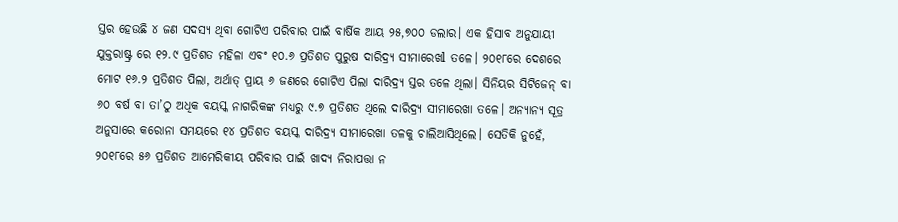ସ୍ତର ହେଉଛି ୪ ଜଣ ସଦସ୍ୟ ଥିବା ଗୋଟିଏ ପରିବାର ପାଇଁ ବାର୍ଷିକ ଆୟ ୨୫,୭୦୦ ଡଲାର। ଏକ ହିସାବ ଅନୁଯାୟୀ ଯୁକ୍ତରାଷ୍ଟ୍ର ରେ ୧୨.୯ ପ୍ରତିଶତ ମହିଳା ଏବଂ ୧୦.୬ ପ୍ରତିଶତ ପୁରୁଷ ଦାରିଦ୍ର୍ୟ ସୀମାରେଖl ତଳେ। ୨୦୧୮ରେ ଦେଶରେ ମୋଟ ୧୬.୨ ପ୍ରତିଶତ ପିଲା, ଅର୍ଥାତ୍‌ ପ୍ରାୟ ୬ ଜଣରେ ଗୋଟିଏ ପିଲା ଦାରିଦ୍ର୍ୟ ସ୍ତର ତଳେ ଥିଲା। ସିନିୟର ସିଟିଜେନ୍‌ ବା ୬୦ ବର୍ଷ ବା ତା’ଠୁ ଅଧିକ ବୟସ୍କ ନାଗରିକଙ୍କ ମଧ୍ୟରୁ ୯.୭ ପ୍ରତିଶତ ଥିଲେ ଦାରିଦ୍ର୍ୟ ସୀମାରେଖା ତଳେ। ଅନ୍ୟାନ୍ୟ ସୂତ୍ର ଅନୁସାରେ କରୋନା ସମୟରେ ୧୪ ପ୍ରତିଶତ ବୟସ୍କ ଦାରିଦ୍ର୍ୟ ସୀମାରେଖା ତଳକୁ ଚାଲିଆସିଥିଲେ। ସେତିକି ନୁହେଁ, ୨୦୧୮ରେ ୫୬ ପ୍ରତିଶତ ଆମେରିକୀୟ ପରିବାର ପାଇଁ ଖାଦ୍ୟ ନିରାପତ୍ତା ନ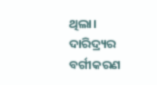ଥିଲା। ଦାରିଦ୍ର୍ୟର ବର୍ଗୀକରଣ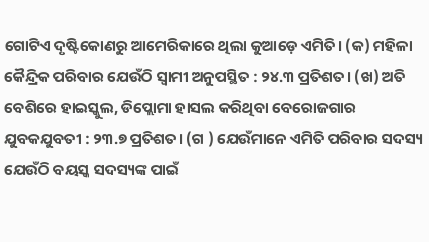ଗୋଟିଏ ଦୃଷ୍ଟିକୋଣରୁ ଆମେରିକାରେ ଥିଲା କୁଆଡ଼େ ଏମିତି। (କ) ମହିଳା କୈନ୍ଦ୍ରିକ ପରିବାର ଯେଉଁଠି ସ୍ବାମୀ ଅନୁପସ୍ଥିତ : ୨୪.୩ ପ୍ରତିଶତ। (ଖ) ଅତି ବେଶିରେ ହାଇସ୍କୁଲ, ଡିପ୍ଲୋମା ହାସଲ କରିଥିବା ବେରୋଜଗାର ଯୁବକଯୁବତୀ : ୨୩.୭ ପ୍ରତିଶତ। (ଗ ) ଯେଉଁମାନେ ଏମିତି ପରିବାର ସଦସ୍ୟ ଯେଉଁଠି ବୟସ୍କ ସଦସ୍ୟଙ୍କ ପାଇଁ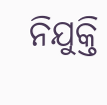ନିଯୁକ୍ତି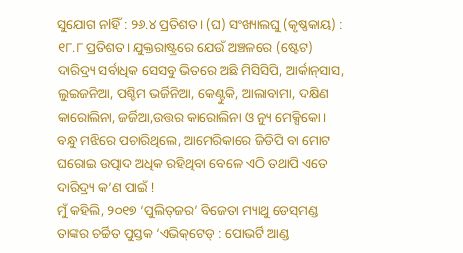ସୁଯୋଗ ନlହିଁ : ୨୬.୪ ପ୍ରତିଶତ। (ଘ) ସଂଖ୍ୟାଲଘୁ (କୃଷ୍ଣକାୟ) : ୧୮.୮ ପ୍ରତିଶତ। ଯୁକ୍ତରାଷ୍ଟ୍ରରେ ଯେଉଁ ଅଞ୍ଚଳରେ (ଷ୍ଟେଟ) ଦାରିଦ୍ର୍ୟ ସର୍ବାଧିକ ସେସବୁ ଭିତରେ ଅଛି ମିସିସିପି, ଆର୍କାନ୍‌ସାସ, ଲୁଇଜନିଆ, ପଶ୍ଚିମ ଭର୍ଜିନିଆ, କେଣ୍ଟୁକି, ଆଲାବାମା, ଦକ୍ଷିଣ କାରୋଲିନା, ଜର୍ଜିଆ,ଉତ୍ତର କାରୋଲିନା ଓ ନ୍ୟୁ ମେକ୍ସିକୋ।
ବନ୍ଧୁ ମଝିରେ ପଚାରିଥିଲେ, ଆମେରିକାରେ ଜିଡିପି ବା ମୋଟ ଘରୋଇ ଉତ୍ପାଦ ଅଧିକ ରହିଥିବା ବେଳେ ଏଠି ତଥାପି ଏତେ ଦାରିଦ୍ର୍ୟ କ’ଣ ପାଇଁ !
ମୁଁ କହିଲି, ୨୦୧୭ ‘ପୁଲିତ୍‌ଜର’ ବିଜେତା ମ୍ୟାଥୁ ଡେସ୍‌ମଣ୍ଡ ତାଙ୍କର ଚର୍ଚ୍ଚିତ ପୁସ୍ତକ ‘ଏଭିକ୍‌ଟେଡ୍‌ : ପୋଭର୍ଟି ଆଣ୍ଡ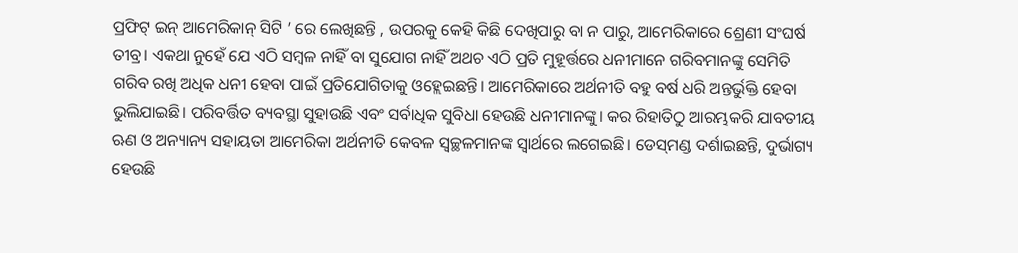ପ୍ରଫିଟ୍‌ ଇନ୍‌ ଆମେରିକାନ୍‌ ସିଟି ’ ରେ ଲେଖିଛନ୍ତି , ଉପରକୁ କେହି କିଛି ଦେଖିପାରୁ ବା ନ ପାରୁ, ଆମେରିକାରେ ଶ୍ରେଣୀ ସଂଘର୍ଷ ତୀବ୍ର। ଏକଥା ନୁହେଁ ଯେ ଏଠି ସମ୍ବଳ ନାହିଁ ବା ସୁଯୋଗ ନାହିଁ ଅଥଚ ଏଠି ପ୍ରତି ମୁହୂର୍ତ୍ତରେ ଧନୀମାନେ ଗରିବମାନଙ୍କୁ ସେମିତି ଗରିବ ରଖି ଅଧିକ ଧନୀ ହେବା ପାଇଁ ପ୍ରତିଯୋଗିତାକୁ ଓହ୍ଲେଇଛନ୍ତି। ଆମେରିକାରେ ଅର୍ଥନୀତି ବହୁ ବର୍ଷ ଧରି ଅନ୍ତର୍ଭୁକ୍ତି ହେବା ଭୁଲିଯାଇଛି। ପରିବର୍ତ୍ତିତ ବ୍ୟବସ୍ଥା ସୁହାଉଛି ଏବଂ ସର୍ବାଧିକ ସୁବିଧା ହେଉଛି ଧନୀମାନଙ୍କୁ। କର ରିହାତିଠୁ ଆରମ୍ଭକରି ଯାବତୀୟ ଋଣ ଓ ଅନ୍ୟାନ୍ୟ ସହାୟତା ଆମେରିକା ଅର୍ଥନୀତି କେବଳ ସ୍ବଚ୍ଛଳମାନଙ୍କ ସ୍ବାର୍ଥରେ ଲଗେଇଛି। ଡେସ୍‌ମଣ୍ଡ ଦର୍ଶାଇଛନ୍ତି, ଦୁର୍ଭାଗ୍ୟ ହେଉଛି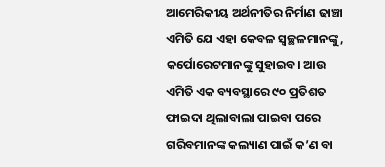ଆମେରିକୀୟ ଅର୍ଥନୀତିର ନିର୍ମାଣ ଢାଞ୍ଚା ଏମିତି ଯେ ଏହା କେବଳ ସ୍ବଚ୍ଛଳମାନଙ୍କୁ, କର୍ପୋରେଟମାନଙ୍କୁ ସୁହାଇବ। ଆଉ ଏମିତି ଏକ ବ୍ୟବସ୍ଥାରେ ୯୦ ପ୍ରତିଶତ ଫାଇଦା ଥିଲାବାଲା ପାଇବା ପରେ ଗରିବମାନଙ୍କ କଲ୍ୟାଣ ପାଇଁ କ’ଣ ବା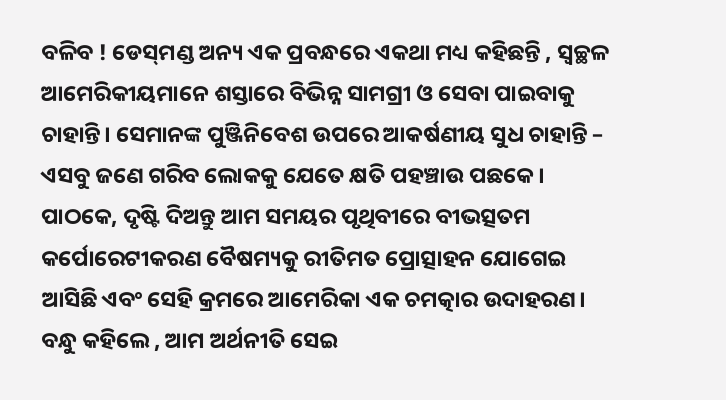ବଳିବ ! ଡେସ୍‌ମଣ୍ଡ ଅନ୍ୟ ଏକ ପ୍ରବନ୍ଧରେ ଏକଥା ମଧ୍ୟ କହିଛନ୍ତି , ସ୍ବଚ୍ଛଳ ଆମେରିକୀୟମାନେ ଶସ୍ତାରେ ବିଭିନ୍ନ ସାମଗ୍ରୀ ଓ ସେବା ପାଇବାକୁ ଚାହାନ୍ତି। ସେମାନଙ୍କ ପୁଞ୍ଜିନିବେଶ ଉପରେ ଆକର୍ଷଣୀୟ ସୁଧ ଚାହାନ୍ତି – ଏସବୁ ଜଣେ ଗରିବ ଲୋକକୁ ଯେତେ କ୍ଷତି ପହଞ୍ଚାଉ ପଛକେ।
ପାଠକେ, ଦୃଷ୍ଟି ଦିଅନ୍ତୁ ଆମ ସମୟର ପୃଥିବୀରେ ବୀଭତ୍ସତମ କର୍ପୋରେଟୀକରଣ ବୈଷମ୍ୟକୁ ରୀତିମତ ପ୍ରୋତ୍ସାହନ ଯୋଗେଇ ଆସିଛି ଏବଂ ସେହି କ୍ରମରେ ଆମେରିକା ଏକ ଚମତ୍କାର ଉଦାହରଣ। ବନ୍ଧୁ କହିଲେ , ଆମ ଅର୍ଥନୀତି ସେଇ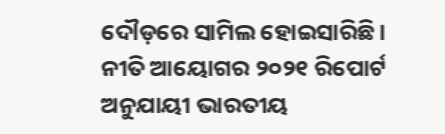ଦୌଡ଼ରେ ସାମିଲ ହୋଇସାରିଛି।
ନୀତି ଆୟୋଗର ୨୦୨୧ ରିପୋର୍ଟ ଅନୁଯାୟୀ ଭାରତୀୟ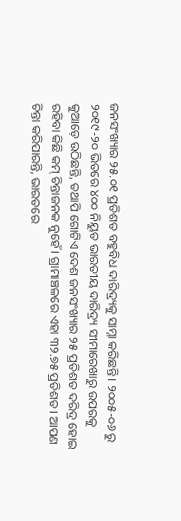ଜନସଂଖ୍ୟାର ୨୫.୦୧ ପ୍ରତିଶତ ବହୁବିଧ ଦାରିଦ୍ର୍ୟକୁ ସାମ୍ନା କରିଛନ୍ତି। ୨୦୦୫-୦୬ ରୁ ୨୦୧୯-୨୦ ଭିତରେ ୪୦୦ ନିୟୁତ ଭାରତୀୟ ଦାରିଦ୍ର୍ୟ ସୀମାରେଖାରୁ ଉପରକୁ କୁଆଡ଼େ ଉଠିଛନ୍ତି, ତଥାପି ଗୋଟିଏ ଦେଶ ଜନସଂଖ୍ୟାର ୨୫ ପ୍ରତିଶତ ଦରିଦ୍ର ହୋଇ ରହିବା କିଛି କମ୍‌ ଚିନ୍ତାଜନକ ନୁହେଁ। ଗ୍ରାମାଞ୍ଚଳରେ ଏହା ୩୨.୭୫ ପ୍ରତିଶତ। ଆପଣ ଚିନ୍ତା କରିପାରନ୍ତି, ଭାରତରେ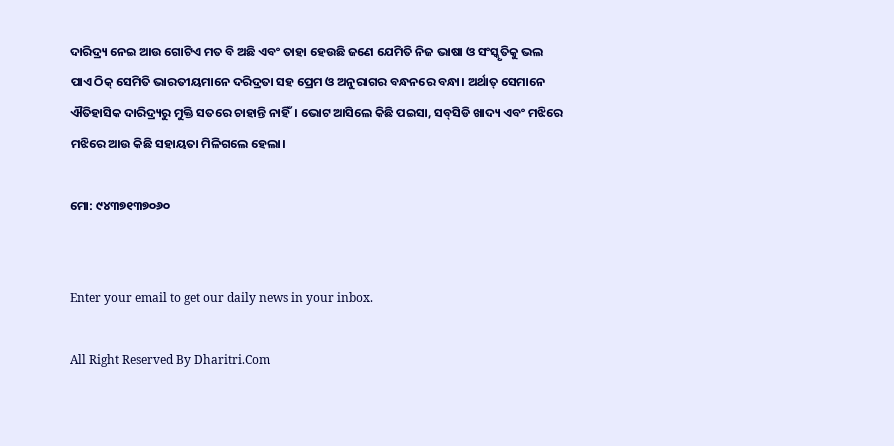ଦାରିଦ୍ର୍ୟ ନେଇ ଆଉ ଗୋଟିଏ ମତ ବି ଅଛି ଏବଂ ତାହା ହେଉଛି ଜଣେ ଯେମିତି ନିଜ ଭାଷା ଓ ସଂସ୍କୃତିକୁ ଭଲ ପାଏ ଠିକ୍‌ ସେମିତି ଭାରତୀୟମାନେ ଦରିଦ୍ରତା ସହ ପ୍ରେମ ଓ ଅନୁରାଗର ବନ୍ଧନରେ ବନ୍ଧା। ଅର୍ଥାତ୍‌ ସେମାନେ ଐତିହାସିକ ଦାରିଦ୍ର୍ୟରୁ ମୁକ୍ତି ସତରେ ଚାହାନ୍ତି ନାହିଁ। ଭୋଟ ଆସିଲେ କିଛି ପଇସା, ସବ୍‌ସିଡି ଖାଦ୍ୟ ଏବଂ ମଝିରେ ମଝିରେ ଆଉ କିଛି ସହାୟତା ମିଳିଗଲେ ହେଲା।

ମୋ: ୯୪୩୭୧୩୭୦୬୦


Enter your email to get our daily news in your inbox.

All Right Reserved By Dharitri.Com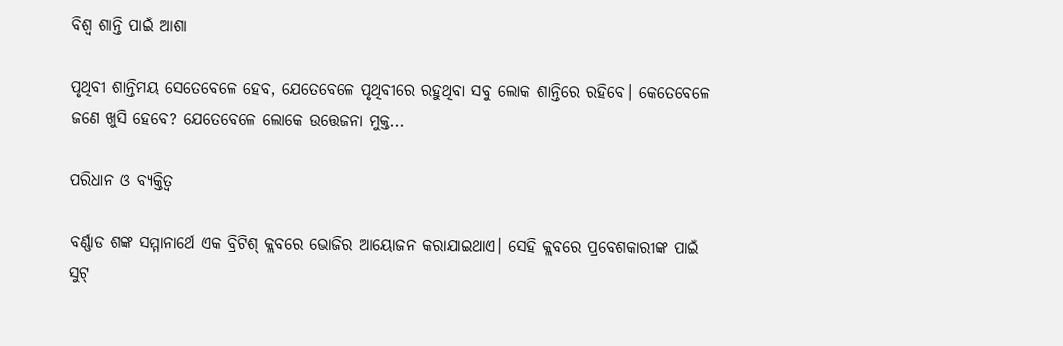ବିଶ୍ୱ ଶାନ୍ତି ପାଇଁ ଆଶା

ପୃଥିବୀ ଶାନ୍ତିମୟ ସେତେବେଳେ ହେବ, ଯେତେବେଳେ ପୃଥିବୀରେ ରହୁଥିବା ସବୁ ଲୋକ ଶାନ୍ତିରେ ରହିବେ। କେତେବେଳେ ଜଣେ ଖୁସି ହେବେ? ଯେତେବେଳେ ଲୋକେ ଉତ୍ତେଜନା ମୁକ୍ତ...

ପରିଧାନ ଓ ବ୍ୟକ୍ତିତ୍ୱ

ବର୍ଣ୍ଣାଡ ଶଙ୍କ ସମ୍ମାନାର୍ଥେ ଏକ ବ୍ରିଟିଶ୍‌ କ୍ଲବରେ ଭୋଜିର ଆୟୋଜନ କରାଯାଇଥାଏ। ସେହି କ୍ଲବରେ ପ୍ରବେଶକାରୀଙ୍କ ପାଇଁ ସୁଟ୍‌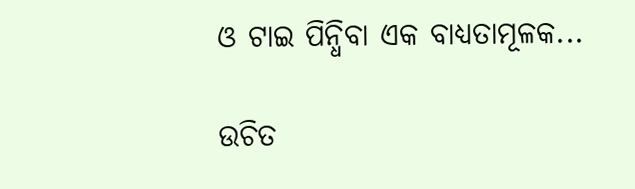ଓ ଟାଇ ପିନ୍ଧିବା ଏକ ବାଧ୍ୟତାମୂଳକ...

ଉଚିତ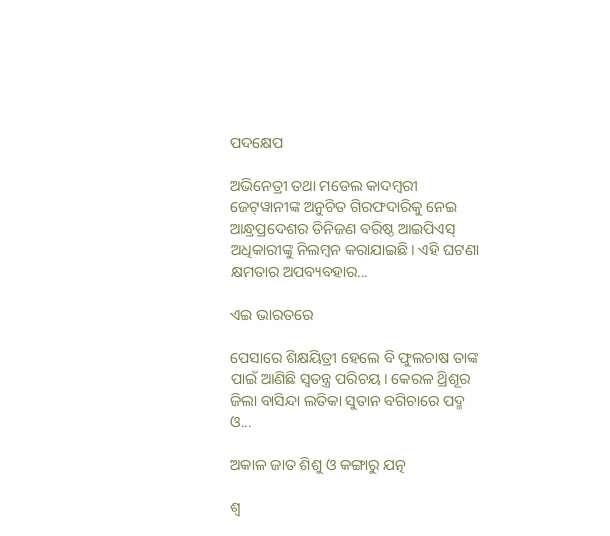ପଦକ୍ଷେପ

ଅଭିନେତ୍ରୀ ତଥା ମଡେଲ କାଦମ୍ବରୀ ଜେଟ୍‌ୱାନୀଙ୍କ ଅନୁଚିତ ଗିରଫଦାରିକୁ ନେଇ ଆନ୍ଧ୍ରପ୍ରଦେଶର ତିନିଜଣ ବରିଷ୍ଠ ଆଇପିଏସ୍‌ ଅଧିକାରୀଙ୍କୁ ନିଲମ୍ବନ କରାଯାଇଛି। ଏହି ଘଟଣା କ୍ଷମତାର ଅପବ୍ୟବହାର...

ଏଇ ଭାରତରେ

ପେସାରେ ଶିକ୍ଷୟିତ୍ରୀ ହେଲେ ବି ଫୁଲଚାଷ ତାଙ୍କ ପାଇଁ ଆଣିଛି ସ୍ବତନ୍ତ୍ର ପରିଚୟ। କେରଳ ଥ୍ରିଶୂର ଜିଲା ବାସିନ୍ଦା ଲତିକା ସୁତାନ ବଗିଚାରେ ପଦ୍ମ ଓ...

ଅକାଳ ଜାତ ଶିଶୁ ଓ କଙ୍ଗାରୁ ଯତ୍ନ

ଶ୍ୱ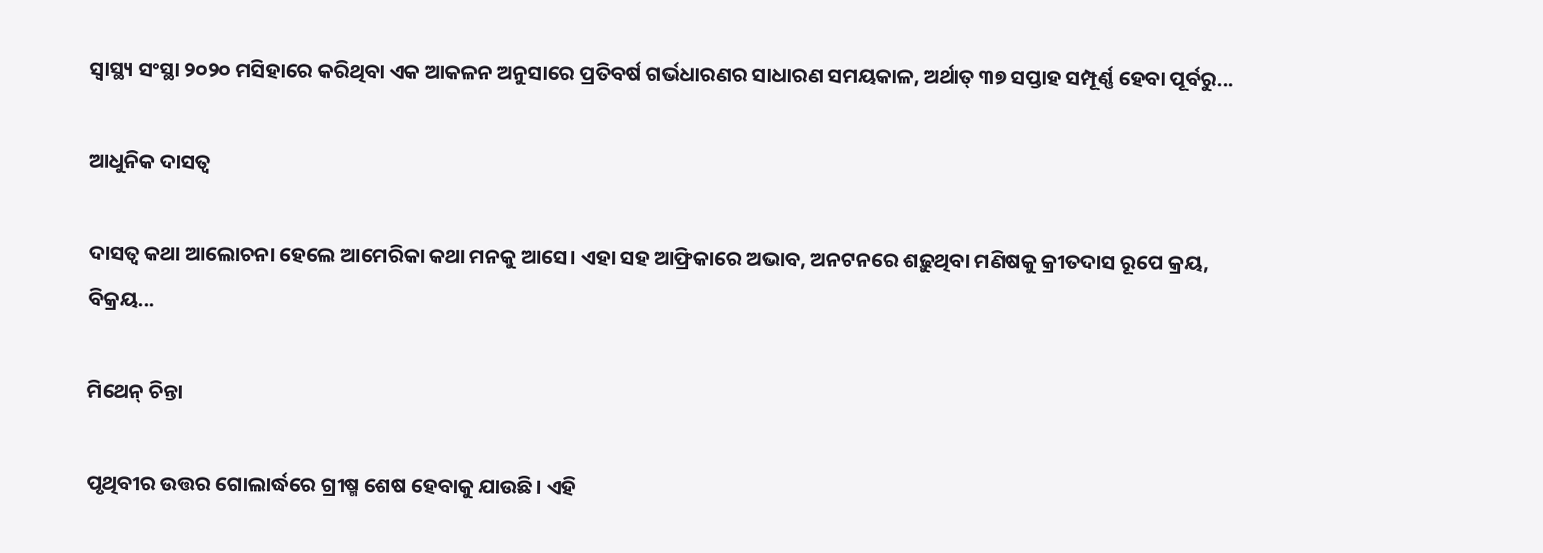ସ୍ବାସ୍ଥ୍ୟ ସଂସ୍ଥା ୨୦୨୦ ମସିହାରେ କରିଥିବା ଏକ ଆକଳନ ଅନୁସାରେ ପ୍ରତିବର୍ଷ ଗର୍ଭଧାରଣର ସାଧାରଣ ସମୟକାଳ, ଅର୍ଥାତ୍‌ ୩୭ ସପ୍ତାହ ସମ୍ପୂର୍ଣ୍ଣ ହେବା ପୂର୍ବରୁ...

ଆଧୁନିକ ଦାସତ୍ୱ

ଦାସତ୍ୱ କଥା ଆଲୋଚନା ହେଲେ ଆମେରିକା କଥା ମନକୁ ଆସେ। ଏହା ସହ ଆଫ୍ରିକାରେ ଅଭାବ, ଅନଟନରେ ଶଢ଼ୁଥିବା ମଣିଷକୁ କ୍ରୀତଦାସ ରୂପେ କ୍ରୟ, ବିକ୍ରୟ...

ମିଥେନ୍‌ ଚିନ୍ତା

ପୃଥିବୀର ଉତ୍ତର ଗୋଲାର୍ଦ୍ଧରେ ଗ୍ରୀଷ୍ମ ଶେଷ ହେବାକୁ ଯାଉଛି। ଏହି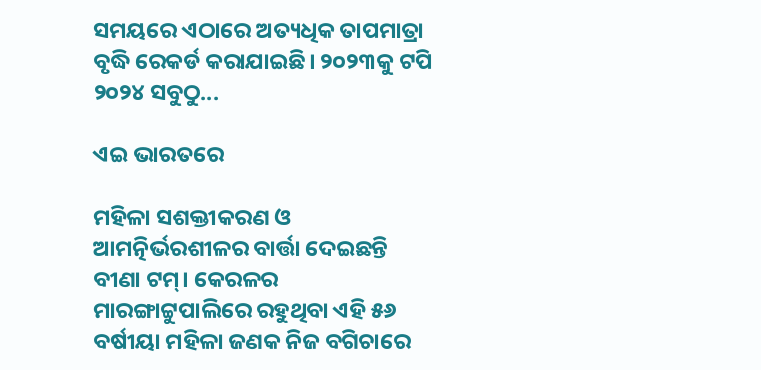ସମୟରେ ଏଠାରେ ଅତ୍ୟଧିକ ତାପମାତ୍ରା ବୃଦ୍ଧି ରେକର୍ଡ କରାଯାଇଛି। ୨୦୨୩କୁ ଟପି ୨୦୨୪ ସବୁଠୁ...

ଏଇ ଭାରତରେ

ମହିଳା ସଶକ୍ତୀକରଣ ଓ ଆମତ୍ନିର୍ଭରଶୀଳର ବାର୍ତ୍ତା ଦେଇଛନ୍ତି ବୀଣା ଟମ୍‌। କେରଳର ମାରଙ୍ଗାଟ୍ଟୁପାଲିରେ ରହୁଥିବା ଏହି ୫୬ ବର୍ଷୀୟା ମହିଳା ଜଣକ ନିଜ ବଗିଚାରେ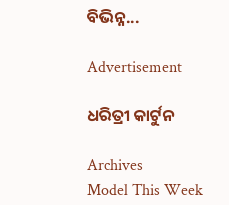ବିଭିନ୍ନ...

Advertisement

ଧରିତ୍ରୀ କାର୍ଟୁନ

Archives
Model This Week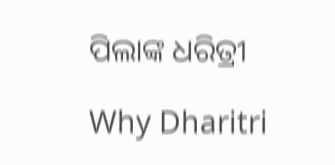ପିଲାଙ୍କ ଧରିତ୍ରୀ

Why Dharitri